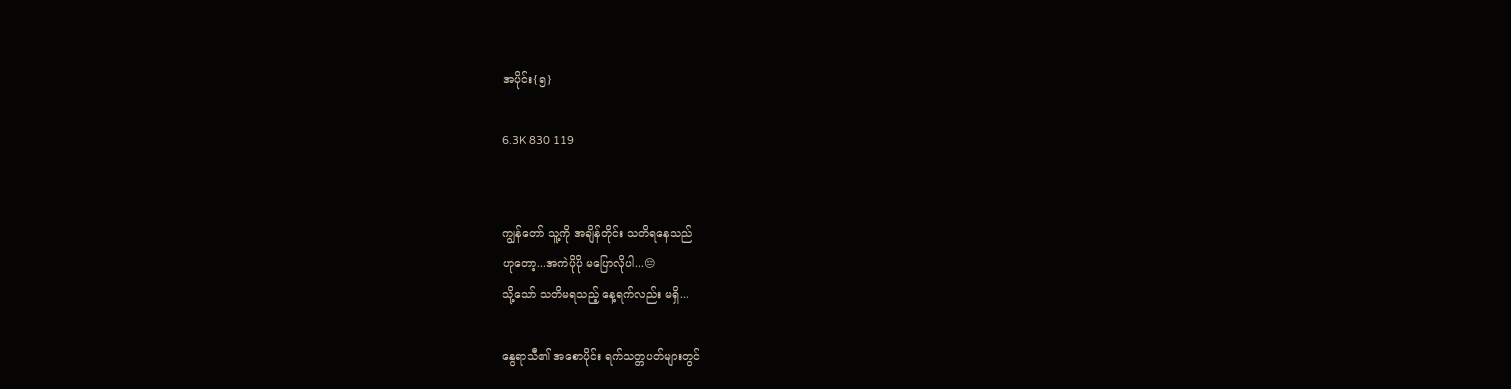အပိုင်း{၅}

6.3K 830 119


ကျွန်တော် သူ့ကို အချိန်တိုင်း သတိရနေသည်
ဟုတော့...အကဲပိုပို မပြောလိုပါ...😔
သို့သော် သတိမရသည့် နေ့ရက်လည်း မရှိ...

နွေရာသီ၏ အစောပိုင်း ရက်သတ္တပတ်များတွင်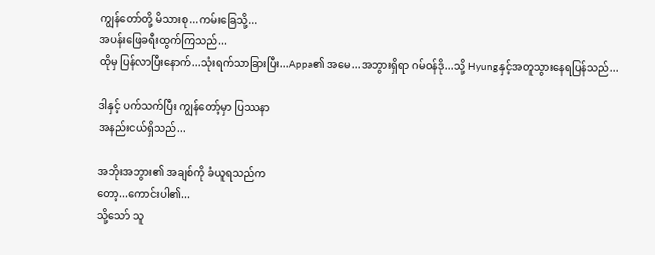ကျွန်တော်တို့ မိသားစု...ကမ်းခြေသို့...
အပန်းဖြေခရီးထွက်ကြသည်...
ထိုမှ ပြန်လာပြီးနောက်...သုံးရက်သာခြားပြီး...Appa၏ အမေ...အဘွားရှိရာ ဂမ်ဝန်ဒို...သို့ Hyungနှင့်အတူသွားနေရပြန်သည်...

ဒါနှင့် ပက်သက်ပြီး ကျွန်တော့်မှာ ပြဿနာ
အနည်းငယ်ရှိသည်...

အဘိုးအဘွား၏ အချစ်ကို ခံယူရသည်က
တော့...ကောင်းပါ၏...
သို့သော် သူ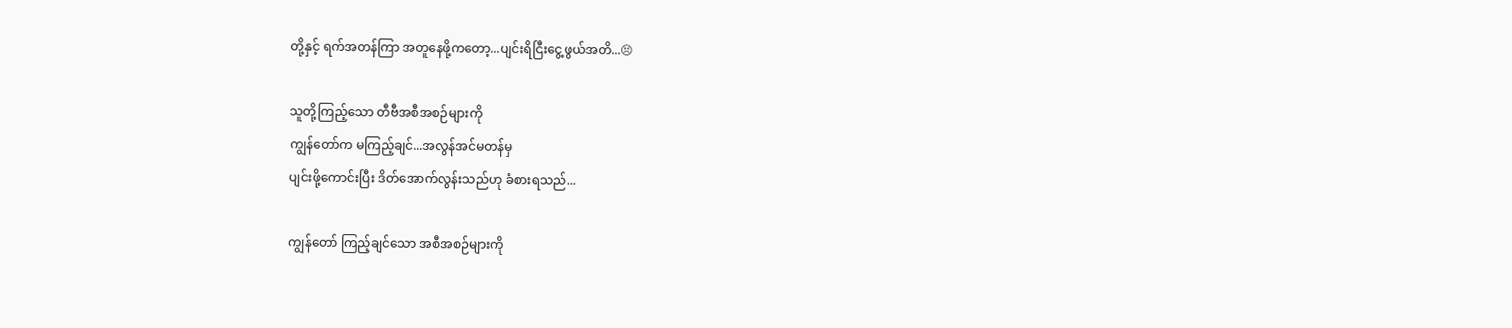တို့နှင့် ရက်အတန်ကြာ အတူနေဖို့ကတော့...ပျင်းရိငြီးငွေ့ဖွယ်အတိ...😣

သူတို့ကြည့်သော တီဗီအစီအစဉ်များကို
ကျွန်တော်က မကြည့်ချင်...အလွန်အင်မတန်မှ
ပျင်းဖို့ကောင်းပြီး ဒိတ်အောက်လွန်းသည်ဟု ခံစားရသည်...

ကျွန်တော် ကြည့်ချင်သော အစီအစဉ်များကို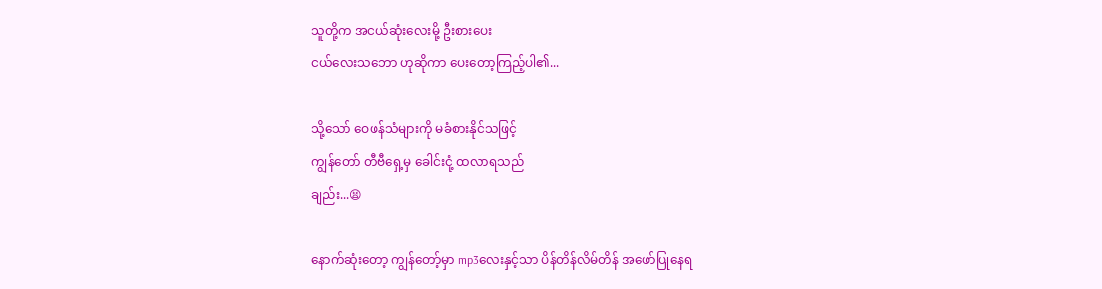သူတို့က အငယ်ဆုံးလေးမို့ ဦးစားပေး
ငယ်လေးသဘော ဟုဆိုကာ ပေးတော့ကြည့်ပါ၏...

သို့သော် ဝေဖန်သံများကို မခံစားနိုင်သဖြင့်
ကျွန်တော် တီဗီရှေ့မှ ခေါင်းငုံ့ ထလာရသည်
ချည်း...😫

နောက်ဆုံးတော့ ကျွန်တော့်မှာ mp3လေးနှင့်သာ ပိန်တိန်လိမ်တိန် အဖော်ပြုနေရ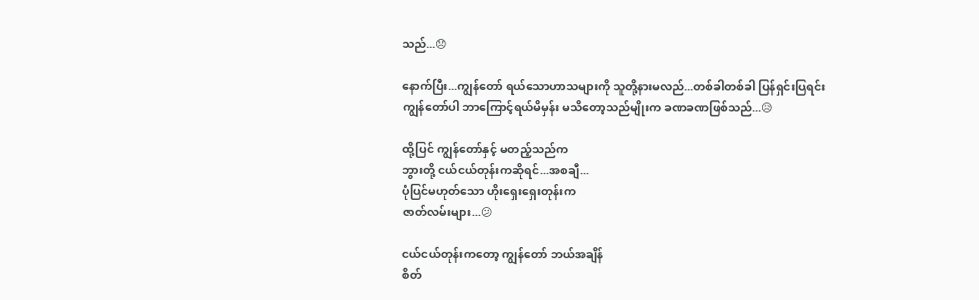သည်...😞

နောက်ပြီး...ကျွန်တော် ရယ်သောဟာသများကို သူတို့နားမလည်...တစ်ခါတစ်ခါ ပြန်ရှင်းပြရင်း
ကျွန်တော်ပါ ဘာကြောင့်ရယ်မိမှန်း မသိတော့သည်မျိုးက ခဏခဏဖြစ်သည်...😥

ထို့ပြင် ကျွန်တော်နှင့် မတည့်သည်က
ဘွားတို့ ငယ်ငယ်တုန်းကဆိုရင်...အစချီ...
ပုံပြင်မဟုတ်သော ဟိုးရှေးရှေးတုန်းက
ဇာတ်လမ်းများ...😕

ငယ်ငယ်တုန်းကတော့ ကျွန်တော် ဘယ်အချိန်
စိတ်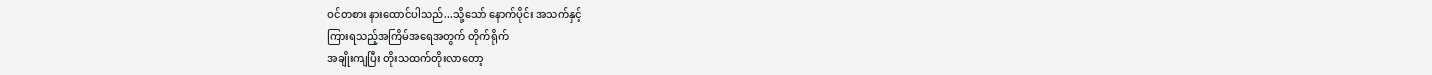ဝင်တစား နားထောင်ပါသည်...သို့သော် နောက်ပိုင်း အသက်နှင့်
ကြားရသည့်အကြိမ်အရေအတွက် တိုက်ရိုက်
အချိုးကျပြီး တိုးသထက်တိုးလာတော့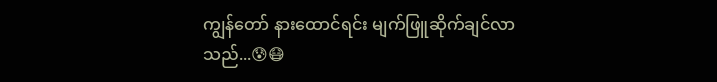ကျွန်တော် နားထောင်ရင်း မျက်ဖြူဆိုက်ချင်လာ
သည်...😰😷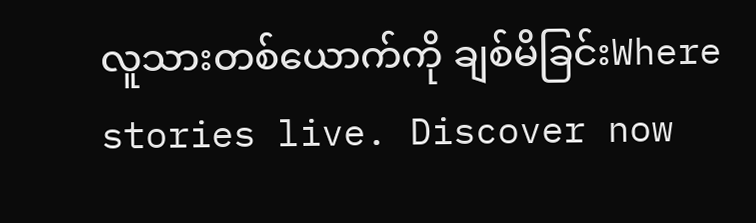လူသားတစ်ယောက်ကို ချစ်မိခြင်းWhere stories live. Discover now